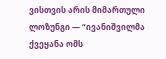ვისთვის არის მიმართული ლოზუნგი — “ივანიშვილმა ქვეყანა ომს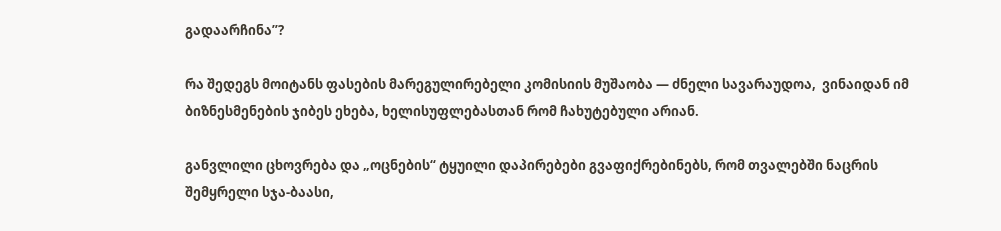გადაარჩინა”?

რა შედეგს მოიტანს ფასების მარეგულირებელი კომისიის მუშაობა — ძნელი სავარაუდოა,  ვინაიდან იმ ბიზნესმენების ჯიბეს ეხება, ხელისუფლებასთან რომ ჩახუტებული არიან.

განვლილი ცხოვრება და „ოცნების“ ტყუილი დაპირებები გვაფიქრებინებს, რომ თვალებში ნაცრის შემყრელი სჯა-ბაასი,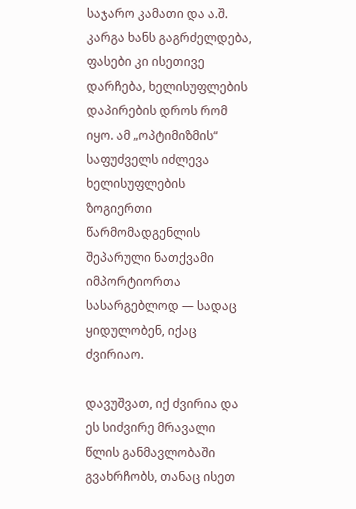საჯარო კამათი და ა.შ. კარგა ხანს გაგრძელდება, ფასები კი ისეთივე დარჩება, ხელისუფლების დაპირების დროს რომ იყო. ამ „ოპტიმიზმის“ საფუძველს იძლევა ხელისუფლების ზოგიერთი წარმომადგენლის შეპარული ნათქვამი იმპორტიორთა სასარგებლოდ — სადაც ყიდულობენ, იქაც ძვირიაო.

დავუშვათ, იქ ძვირია და ეს სიძვირე მრავალი წლის განმავლობაში გვახრჩობს, თანაც ისეთ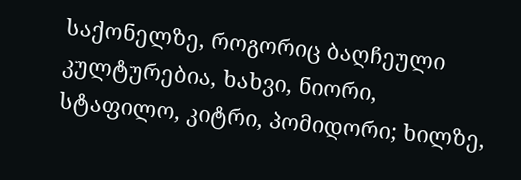საქონელზე, როგორიც ბაღჩეული კულტურებია, ხახვი, ნიორი, სტაფილო, კიტრი, პომიდორი; ხილზე,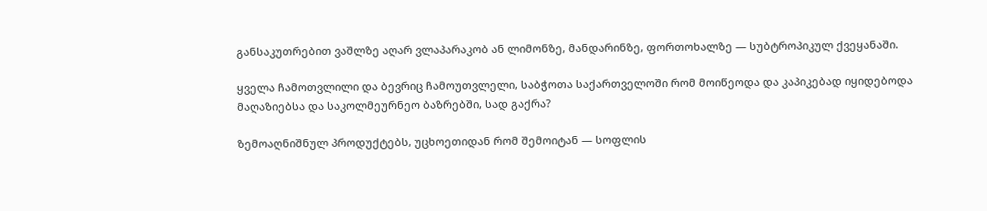განსაკუთრებით ვაშლზე აღარ ვლაპარაკობ ან ლიმონზე, მანდარინზე, ფორთოხალზე — სუბტროპიკულ ქვეყანაში.

ყველა ჩამოთვლილი და ბევრიც ჩამოუთვლელი, საბჭოთა საქართველოში რომ მოიწეოდა და კაპიკებად იყიდებოდა მაღაზიებსა და საკოლმეურნეო ბაზრებში, სად გაქრა?

ზემოაღნიშნულ პროდუქტებს, უცხოეთიდან რომ შემოიტან — სოფლის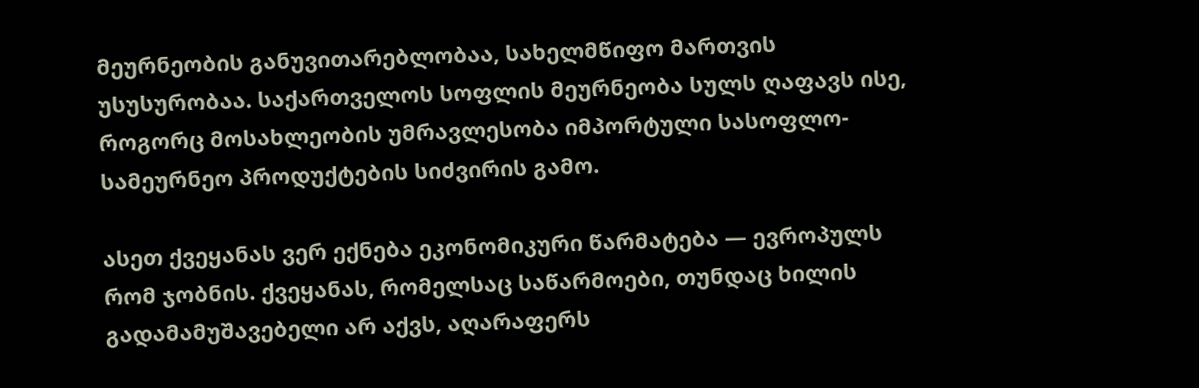მეურნეობის განუვითარებლობაა, სახელმწიფო მართვის უსუსურობაა. საქართველოს სოფლის მეურნეობა სულს ღაფავს ისე, როგორც მოსახლეობის უმრავლესობა იმპორტული სასოფლო-სამეურნეო პროდუქტების სიძვირის გამო.

ასეთ ქვეყანას ვერ ექნება ეკონომიკური წარმატება — ევროპულს რომ ჯობნის. ქვეყანას, რომელსაც საწარმოები, თუნდაც ხილის გადამამუშავებელი არ აქვს, აღარაფერს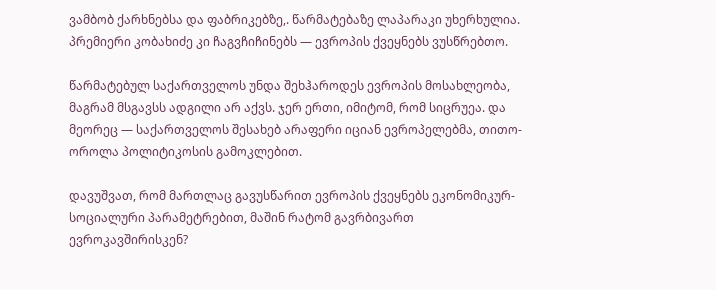ვამბობ ქარხნებსა და ფაბრიკებზე,. წარმატებაზე ლაპარაკი უხერხულია. პრემიერი კობახიძე კი ჩაგვჩიჩინებს — ევროპის ქვეყნებს ვუსწრებთო.

წარმატებულ საქართველოს უნდა შეხჰაროდეს ევროპის მოსახლეობა, მაგრამ მსგავსს ადგილი არ აქვს. ჯერ ერთი, იმიტომ, რომ სიცრუეა. და მეორეც — საქართველოს შესახებ არაფერი იციან ევროპელებმა, თითო-ოროლა პოლიტიკოსის გამოკლებით.

დავუშვათ, რომ მართლაც გავუსწარით ევროპის ქვეყნებს ეკონომიკურ-სოციალური პარამეტრებით, მაშინ რატომ გავრბივართ ევროკავშირისკენ?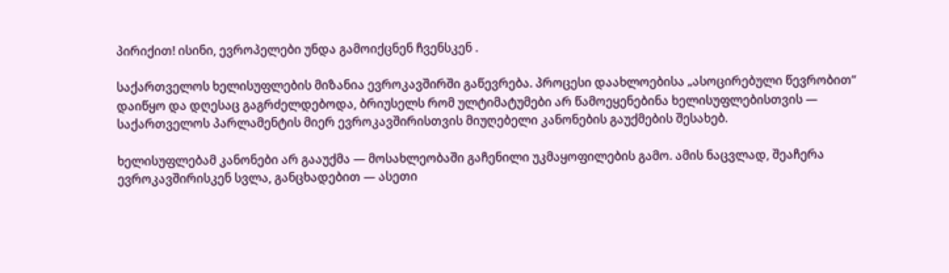პირიქით! ისინი, ევროპელები უნდა გამოიქცნენ ჩვენსკენ .

საქართველოს ხელისუფლების მიზანია ევროკავშირში გაწევრება. პროცესი დაახლოებისა „ასოცირებული წევრობით“ დაიწყო და დღესაც გაგრძელდებოდა, ბრიუსელს რომ ულტიმატუმები არ წამოეყენებინა ხელისუფლებისთვის — საქართველოს პარლამენტის მიერ ევროკავშირისთვის მიუღებელი კანონების გაუქმების შესახებ.

ხელისუფლებამ კანონები არ გააუქმა — მოსახლეობაში გაჩენილი უკმაყოფილების გამო. ამის ნაცვლად, შეაჩერა ევროკავშირისკენ სვლა, განცხადებით — ასეთი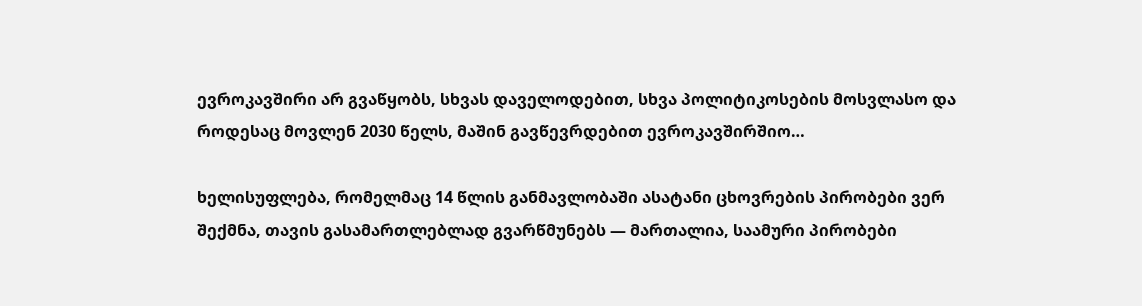ევროკავშირი არ გვაწყობს, სხვას დაველოდებით, სხვა პოლიტიკოსების მოსვლასო და როდესაც მოვლენ 2030 წელს, მაშინ გავწევრდებით ევროკავშირშიო…

ხელისუფლება, რომელმაც 14 წლის განმავლობაში ასატანი ცხოვრების პირობები ვერ შექმნა, თავის გასამართლებლად გვარწმუნებს — მართალია, საამური პირობები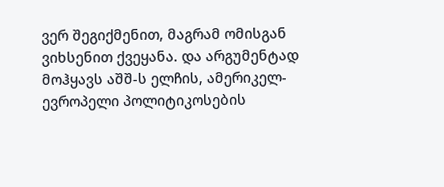ვერ შეგიქმენით, მაგრამ ომისგან ვიხსენით ქვეყანა. და არგუმენტად მოჰყავს აშშ-ს ელჩის, ამერიკელ-ევროპელი პოლიტიკოსების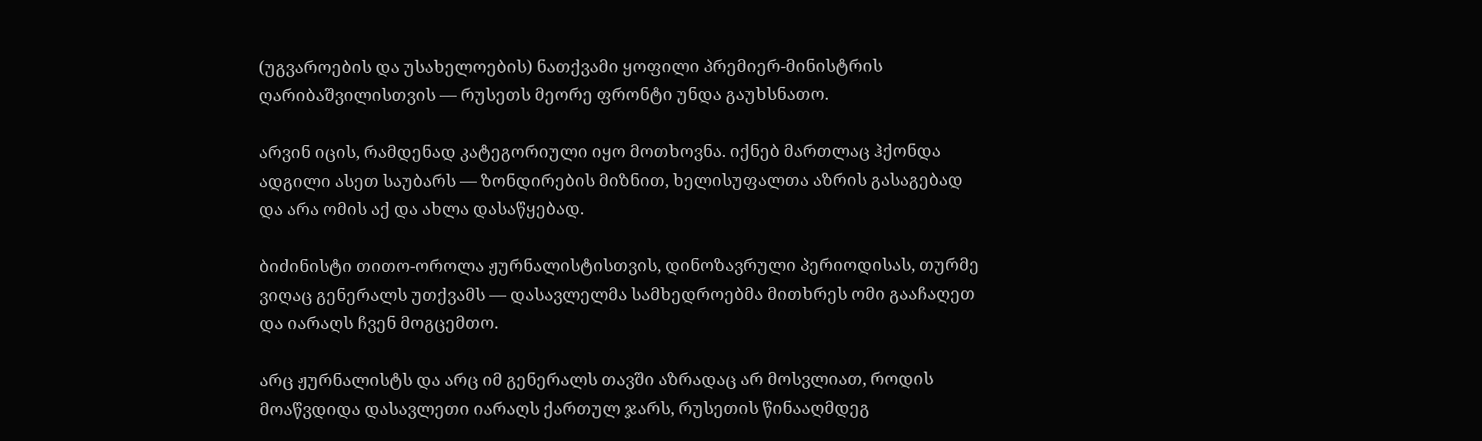(უგვაროების და უსახელოების) ნათქვამი ყოფილი პრემიერ-მინისტრის ღარიბაშვილისთვის — რუსეთს მეორე ფრონტი უნდა გაუხსნათო.

არვინ იცის, რამდენად კატეგორიული იყო მოთხოვნა. იქნებ მართლაც ჰქონდა ადგილი ასეთ საუბარს — ზონდირების მიზნით, ხელისუფალთა აზრის გასაგებად და არა ომის აქ და ახლა დასაწყებად.

ბიძინისტი თითო-ოროლა ჟურნალისტისთვის, დინოზავრული პერიოდისას, თურმე ვიღაც გენერალს უთქვამს — დასავლელმა სამხედროებმა მითხრეს ომი გააჩაღეთ და იარაღს ჩვენ მოგცემთო.

არც ჟურნალისტს და არც იმ გენერალს თავში აზრადაც არ მოსვლიათ, როდის მოაწვდიდა დასავლეთი იარაღს ქართულ ჯარს, რუსეთის წინააღმდეგ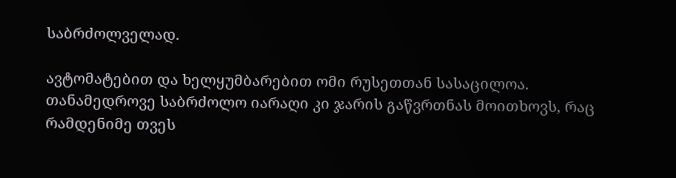საბრძოლველად.

ავტომატებით და ხელყუმბარებით ომი რუსეთთან სასაცილოა. თანამედროვე საბრძოლო იარაღი კი ჯარის გაწვრთნას მოითხოვს, რაც რამდენიმე თვეს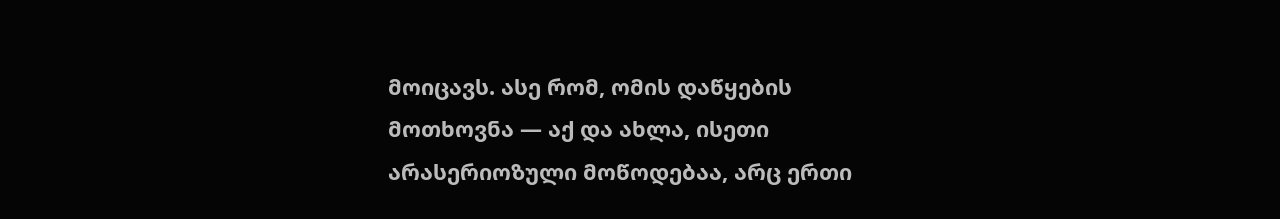მოიცავს. ასე რომ, ომის დაწყების მოთხოვნა — აქ და ახლა, ისეთი არასერიოზული მოწოდებაა, არც ერთი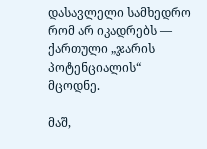დასავლელი სამხედრო რომ არ იკადრებს — ქართული „ჯარის პოტენციალის“ მცოდნე.

მაშ,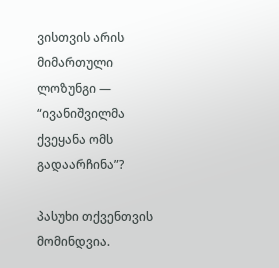ვისთვის არის მიმართული ლოზუნგი — “ივანიშვილმა ქვეყანა ომს გადაარჩინა”?

პასუხი თქვენთვის მომინდვია.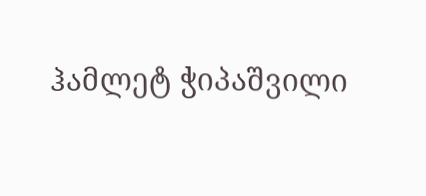ჰამლეტ ჭიპაშვილი